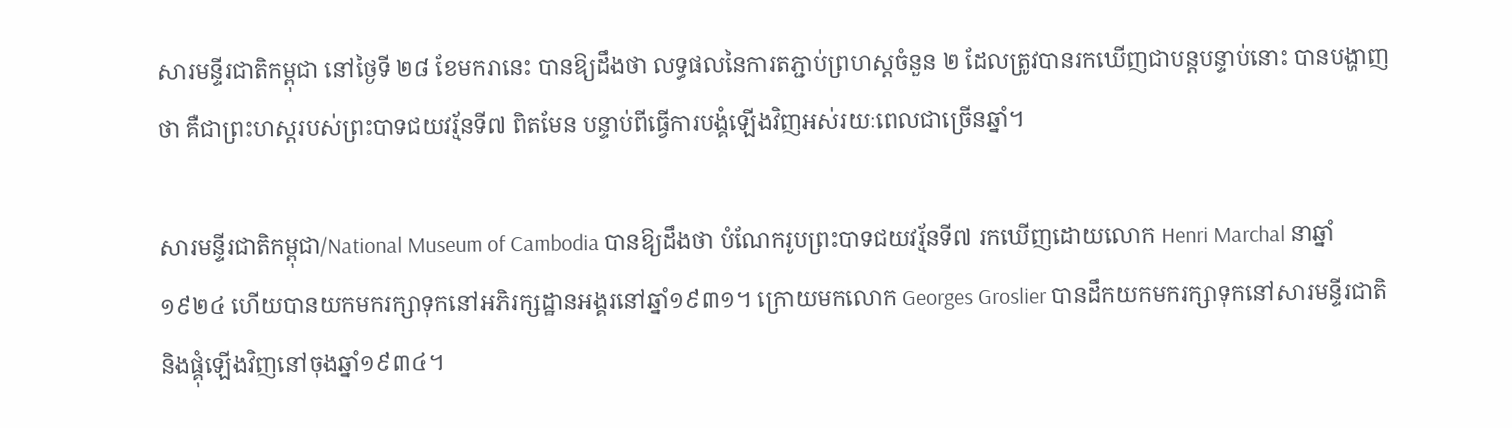សារមន្ទីរជាតិកម្ពុជា នៅថ្ងៃទី ២៨ ខែមករានេះ បានឱ្យដឹងថា លទ្ធផលនៃការតភ្ជាប់ព្រហស្តចំនួន ២ ដែលត្រូវបានរកឃើញជាបន្តបន្ទាប់នោះ បានបង្ហាញថា គឺជាព្រះហស្តរបស់ព្រះបាទជយវរ្ម័នទី៧ ពិតមែន បន្ទាប់ពីធ្វើការបង្គំឡើងវិញអស់រយៈពេលជាច្រើនឆ្នាំ។

សារមន្ទីរជាតិកម្ពុជា/National Museum of Cambodia បានឱ្យដឹងថា បំណែករូបព្រះបាទជយវរ្ម័នទី៧ រកឃើញដោយលោក Henri Marchal នាឆ្នាំ១៩២៤ ហើយបានយកមករក្សាទុកនៅអភិរក្សដ្ឋានអង្គរនៅឆ្នាំ១៩៣១។ ក្រោយមកលោក Georges Groslier បានដឹកយកមករក្សាទុកនៅសារមន្ទីរជាតិ និងផ្គុំឡើងវិញនៅចុងឆ្នាំ១៩៣៤។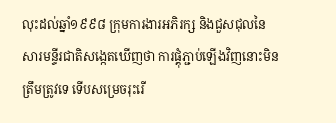លុះដល់ឆ្នាំ១៩៩៨ ក្រុមការងារអភិរក្ស និងជួសជុលនៃសារមន្ទីរជាតិសង្កេតឃើញថា ការផ្គុំភ្ជាប់ឡើងវិញនោះមិនត្រឹមត្រូវទេ ទើបសម្រេចរុះរើ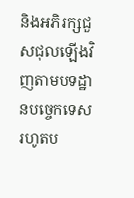និងអភិរក្សជួសជុលឡើងវិញតាមបទដ្ឋានបច្ចេកទេស រហូតប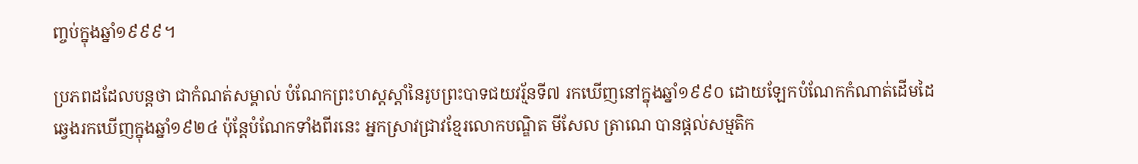ញ្ចប់ក្នុងឆ្នាំ១៩៩៩។

ប្រភពដដែលបន្តថា ជាកំណត់សម្គាល់ បំណែកព្រះហស្តស្តាំនៃរូបព្រះបាទជយវរ្ម័នទី៧ រកឃើញនៅក្នុងឆ្នាំ១៩៩០ ដោយឡែកបំណែកកំណាត់ដើមដៃឆ្វេងរកឃើញក្នុងឆ្នាំ១៩២៤ ប៉ុន្តែបំណែកទាំងពីរនេះ អ្នកស្រាវជ្រាវខ្មែរលោកបណ្ឌិត មីសែល ត្រាណេ បានផ្តល់សម្មតិក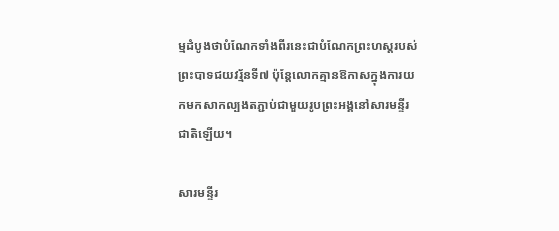ម្មដំបូងថាបំណែកទាំងពីរនេះជាបំណែកព្រះហស្ដរបស់ព្រះបាទជយវរ្ម័នទី៧ ប៉ុន្តែលោកគ្មានឱកាសក្នុងការយកមកសាកល្បងតភ្ជាប់ជាមួយរូបព្រះអង្គនៅសារមន្ទីរជាតិឡើយ។

សារមន្ទីរ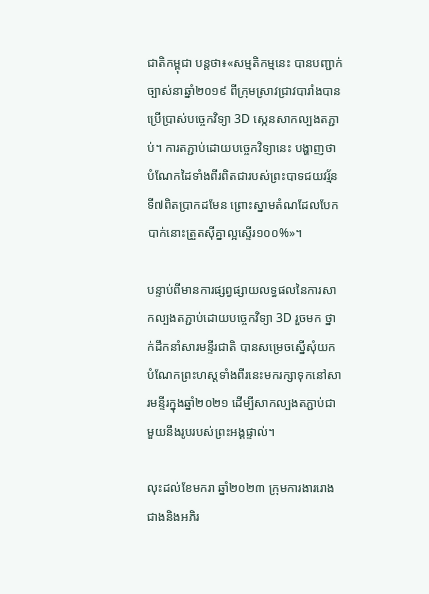ជាតិកម្ពុជា បន្តថា៖«សម្មតិកម្មនេះ បានបញ្ជាក់ច្បាស់នាឆ្នាំ២០១៩ ពីក្រុមស្រាវជ្រាវបារាំងបានប្រើប្រាស់បច្ចេកវិទ្យា 3D ស្កេនសាកល្បងតភ្ជាប់។ ការតភ្ជាប់ដោយបច្ចេកវិទ្យានេះ បង្ហាញថាបំណែកដៃទាំងពីរពិតជារបស់ព្រះបាទជយវរ្ម័នទី៧ពិតប្រាកដមែន ព្រោះស្នាមតំណដែលបែកបាក់នោះត្រួតស៊ីគ្នាល្អស្ទើរ១០០%»។

បន្ទាប់ពីមានការផ្សព្វផ្សាយលទ្ធផលនៃការសាកល្បងតភ្ជាប់ដោយបច្ចេកវិទ្យា 3D រួចមក ថ្នាក់ដឹកនាំសារមន្ទីរជាតិ បានសម្រេចស្នើសុំយកបំណែកព្រះហស្ដទាំងពីរនេះមករក្សាទុកនៅសារមន្ទីរក្នុងឆ្នាំ២០២១ ដើម្បីសាកល្បងតភ្ជាប់ជាមួយនឹងរូបរបស់ព្រះអង្គផ្ទាល់។

លុះដល់ខែមករា ឆ្នាំ២០២៣ ក្រុមការងាររោងជាងនិងអភិរ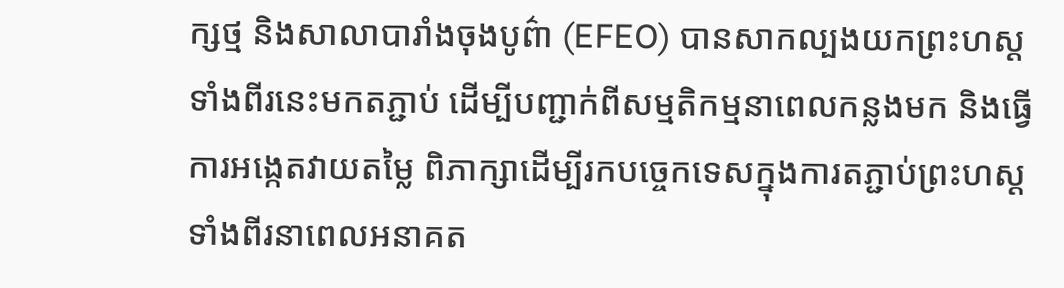ក្សថ្ម និងសាលាបារាំងចុងបូព៌ា (EFEO) បានសាកល្បងយកព្រះហស្ដទាំងពីរនេះមកតភ្ជាប់ ដើម្បីបញ្ជាក់ពីសម្មតិកម្មនាពេលកន្លងមក និងធ្វើការអង្កេតវាយតម្លៃ ពិភាក្សាដើម្បីរកបច្ចេកទេសក្នុងការតភ្ជាប់ព្រះហស្ដទាំងពីរនាពេលអនាគត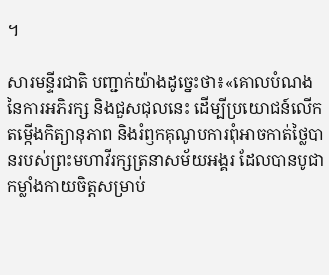។

សារមន្ទីរជាតិ បញ្ជាក់យ៉ាងដូច្នេះថា៖«គោលបំណងនៃការអភិរក្ស និងជួសជុលនេះ ដើម្បីប្រយោជន៍លើកតម្កើងកិត្យានុភាព និងរំឭកគុណូបការពុំអាចកាត់ថ្លៃបានរបស់ព្រះមហាវីរក្សត្រនាសម័យអង្គរ ដែលបានបូជាកម្លាំងកាយចិត្តសម្រាប់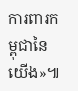ការពារកម្ពុជានៃយើង»៕